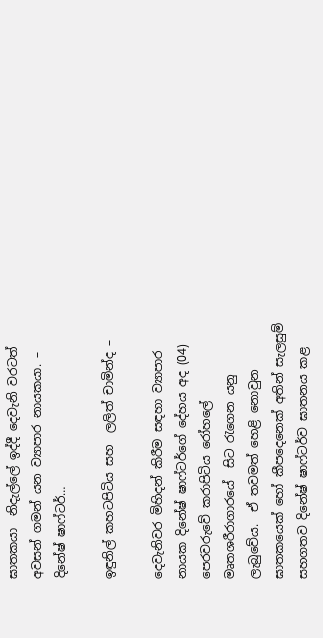ඝාතකයා  නිදැල්ලේ ඉද්දී දෙවැනි වරටත් අවසන් ගමන් යන ව්‍යාපාර නායකයා. – දිනේෂ් ෂාෆ්ටර්…

ඉඳුනිල් කහටපිටිය සහ  ලලිත් චාමින්ද –

දෙවැනිවර මිහිදන් කිරීම සඳහා ව්‍යාපාර නායක දිනේෂ් ෂාෆ්ටර්ගේ දේහය අද (04) පෙරවරුවේ කරාපිටිය රෝහලේ මෘතශරීරාගාරයේ  සිට රැගෙන යනු ලැබුවේය.  ඒ තවමත් හෙළි නොවුන ඝාතකයෙක් හෝ කීපදෙනෙක් අතින් සැලසුම් සහගතව දිනේෂ් ෂාෆ්ටර්ව ඝාතනය කළ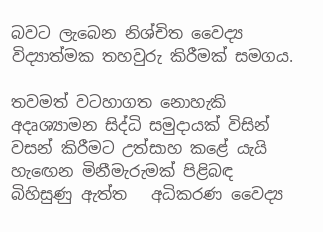බවට ලැබෙන නිශ්චිත වෛද්‍ය විද්‍යාත්මක තහවුරු කිරීමක් සමගය.

තවමත් වටහාගත නොහැකි අදෘශ්‍යාමන සිද්ධි සමුදායක් විසින් වසන් කිරීමට උත්සාහ කළේ යැයි හැඟෙන මිනීමැරුමක් පිළිබඳ බිහිසුණු ඇත්ත   අධිකරණ වෛද්‍ය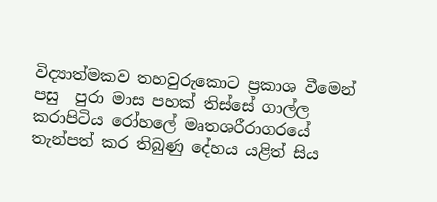විද්‍යාත්මකව තහවුරුකොට ප්‍රකාශ වීමෙන් පසු  පුරා මාස පහක් තිස්සේ ගාල්ල කරාපිටිය රෝහලේ මෘතශරීරාගරයේ තැන්පත් කර තිබුණු දේහය යළිත් සිය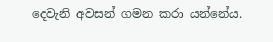දෙවැනි අවසන් ගමන කරා යන්නේය.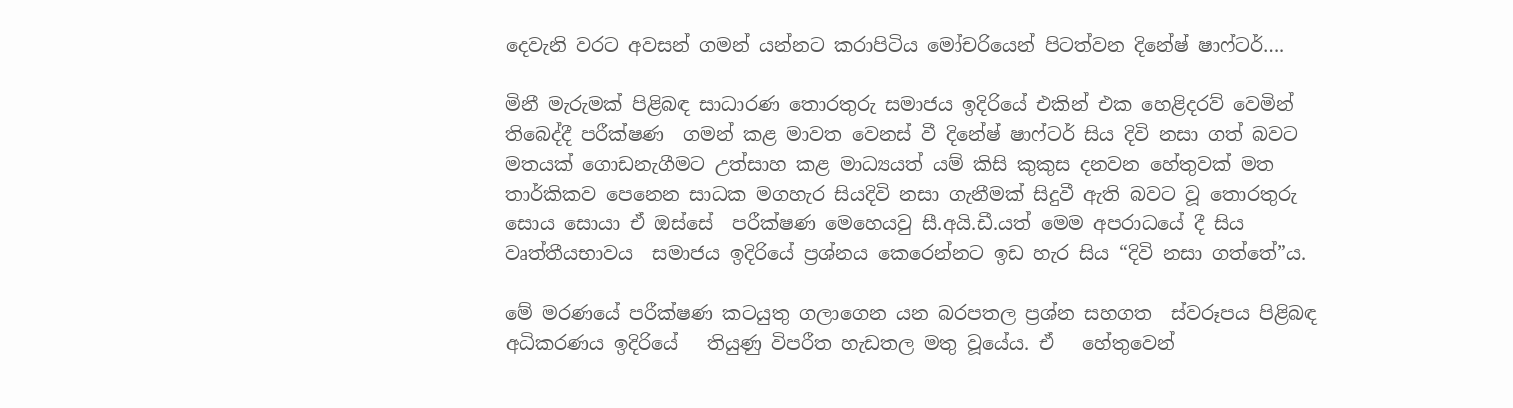දෙවැනි වරට අවසන් ගමන් යන්නට කරාපිටිය මෝචරියෙන් පිටත්වන දිනේෂ් ෂාෆ්ටර්….

මිනී මැරුමක් පිළිබඳ සාධාරණ තොරතුරු සමාජය ඉදිරියේ එකින් එක හෙළිදරව් වෙමින් තිබෙද්දී පරීක්ෂණ  ගමන් කළ මාවත වෙනස් වී දිනේෂ් ෂාෆ්ටර් සිය දිවි නසා ගත් බවට මතයක් ගොඩනැගීමට උත්සාහ කළ මාධ්‍යයත් යම් කිසි කුකුස දනවන හේතුවක් මත තාර්කිකව පෙනෙන සාධක මගහැර සියදිවි නසා ගැනීමක් සිදුවී ඇති බවට වූ තොරතුරු සොය සොයා ඒ ඔස්සේ  පරීක්ෂණ මෙහෙයවු සී.අයි.ඩී.යත් මෙම අපරාධයේ දී සිය වෘත්තීයභාවය  සමාජය ඉදිරියේ ප්‍රශ්නය කෙරෙන්නට ඉඩ හැර සිය “දිවි නසා ගත්තේ”ය.

මේ මරණයේ පරීක්ෂණ කටයුතු ගලාගෙන යන බරපතල ප්‍රශ්න සහගත  ස්වරූපය පිළිබඳ  අධිකරණය ඉදිරියේ   තියුණු විපරීත හැඩතල මතු වූයේය. ඒ   හේතුවෙන්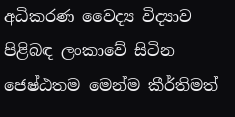අධිකරණ වෛද්‍ය විද්‍යාව පිළිබඳ ලංකාවේ සිටින ජෙෂ්ඨතම මෙන්ම කීර්තිමත්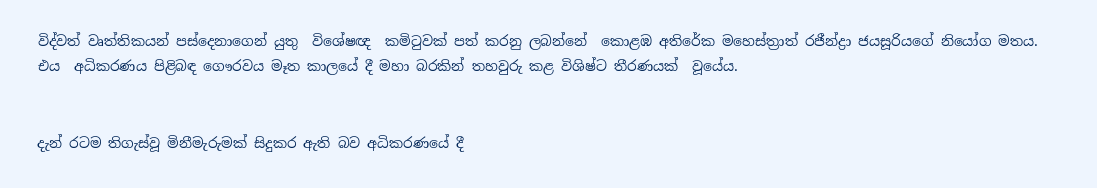විද්වත් වෘත්තිකයන් පස්දෙනාගෙන් යුතු  විශේෂඥ  කමිටුවක් පත් කරනු ලබන්නේ  කොළඹ අතිරේක මහෙස්ත්‍රාත් රජීන්ද්‍රා ජයසූරියගේ නියෝග මතය. එය  අධිකරණය පිළිබඳ ගෞරවය මෑත කාලයේ දී මහා බරකින් තහවුරු කළ විශිෂ්ට තීරණයක්  වූයේය.


දැන් රටම තිගැස්වූ මිනීමැරුමක් සිදුකර ඇති බව අධිකරණයේ දී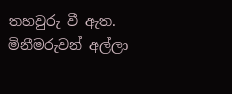තහවුරු වී ඇත. මිනීමරුවන් අල්ලා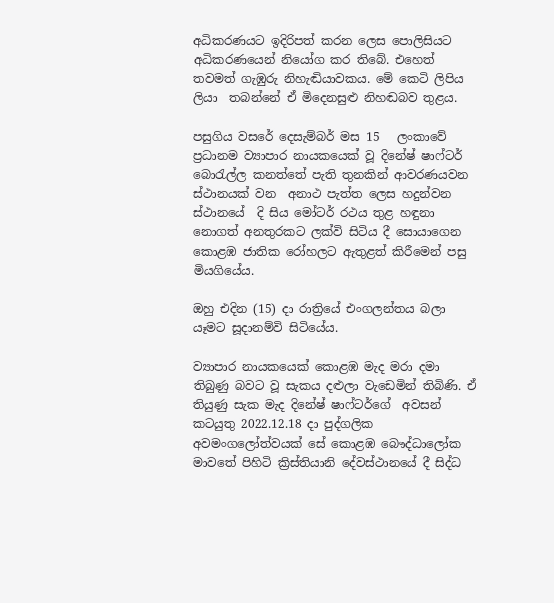අධිකරණයට ඉදිරිපත් කරන ලෙස පොලිසියට අධිකරණයෙන් නියෝග කර තිබේ. එහෙත් තවමත් ගැඹුරු නිහැඬියාවකය. මේ කෙටි ලිපිය ලියා  තබන්නේ ඒ මිදෙනසුළු නිහඬබව තුළය.

පසුගිය වසරේ දෙසැම්බර් මස 15   ලංකාවේ ප්‍රධානම ව්‍යාපාර නායකයෙක් වූ දිනේෂ් ෂාෆ්ටර්  බොරැල්ල කනත්තේ පැති තුනකින් ආවරණයවන ස්ථානයක් වන  අනාථ පැත්ත ලෙස හදුන්වන ස්ථානයේ  දි සිය මෝටර් රථය තුළ හඳුනා නොගත් අනතුරකට ලක්වි සිටිය දී සොයාගෙන කොළඹ ජාතික රෝහලට ඇතුළත් කිරීමෙන් පසු මියගියේය.

ඔහු එදින (15) දා රාත්‍රියේ එංගලන්තය බලා යෑමට සූදානම්වි සිටියේය.

ව්‍යාපාර නායකයෙක් කොළඹ මැද මරා දමා තිබුණු බවට වූ සැකය දළුලා වැඩෙමින් තිබිණි. ඒ තියුණු සැක මැද දිනේෂ් ෂාෆ්ටර්ගේ  අවසන් කටයුතු 2022.12.18 දා පුද්ගලික අවමංගලෝත්වයක් සේ කොළඹ බෞද්ධාලෝක මාවතේ පිහිටි ක්‍රිස්තියානි දේවස්ථානයේ දී සිද්ධ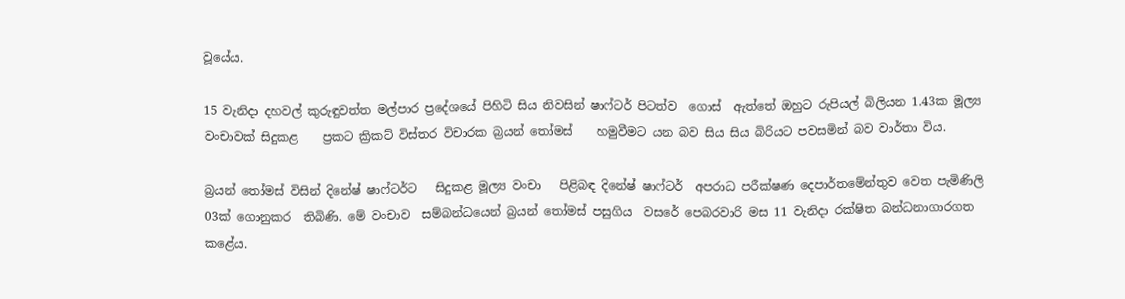වූයේය.

15 වැනිදා දහවල් කුරුඳුවත්ත මල්පාර ප්‍රදේශයේ පිහිටි සිය නිවසින් ෂාෆ්ටර් පිටත්ව  ගොස්  ඇත්තේ ඔහුට රුපියල් බිලියන 1.43ක මූල්‍ය වංචාවක් සිදුකළ    ප්‍රකට ක්‍රිකට් විස්තර විචාරක බ්‍රයන් තෝමස්    හමුවීමට යන බව සිය සිය බිරියට පවසමින් බව වාර්තා විය.

බ්‍රයන් තෝමස් විසින් දිනේෂ් ෂාෆ්ටර්ට   සිදුකළ මූල්‍ය වංචා   පිළිබඳ දිනේෂ් ෂාෆ්ටර්  අපරාධ පරීක්ෂණ දෙපාර්තමේන්තුව වෙත පැමිණිලි 03ක් ගොනුකර  තිබිණි. මේ වංචාව  සම්බන්ධයෙන් බ්‍රයන් තෝමස් පසුගිය  වසරේ පෙබරවාරි මස 11 වැනිදා රක්ෂිත බන්ධනාගාරගත  කළේය.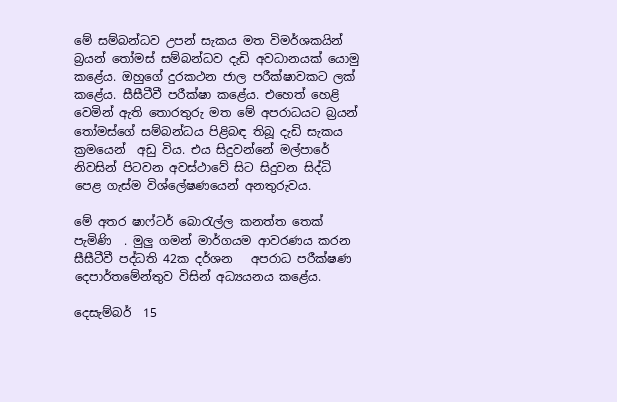මේ සම්බන්ධව උපන් සැකය මත විමර්ශකයින් බ්‍රයන් තෝමස් සම්බන්ධව දැඩි අවධානයක් යොමු කළේය. ඔහුගේ දුරකථන ජාල පරීක්ෂාවකට ලක් කළේය. සීසීටීවී පරීක්ෂා කළේය. එහෙත් හෙළි වෙමින් ඇති තොරතුරු මත මේ අපරාධයට බ්‍රයන් තෝමස්ගේ සම්බන්ධය පිළිබඳ තිබූ දැඩි සැකය ක්‍රමයෙන්  අඩු විය. එය සිදුවන්නේ මල්පාරේ නිවසින් පිටවන අවස්ථාවේ සිට සිදුවන සිද්ධි පෙළ ගැස්ම විශ්ලේෂණයෙන් අනතුරුවය.

මේ අතර ෂාෆ්ටර් බොරැල්ල කනත්ත තෙක් පැමිණි  . මුලු ගමන් මාර්ගයම ආවරණය කරන සීසීටීවී පද්ධති 42ක දර්ශන   අපරාධ පරීක්ෂණ දෙපාර්තමේන්තුව විසින් අධ්‍යයනය කළේය.

දෙසැම්බර්  15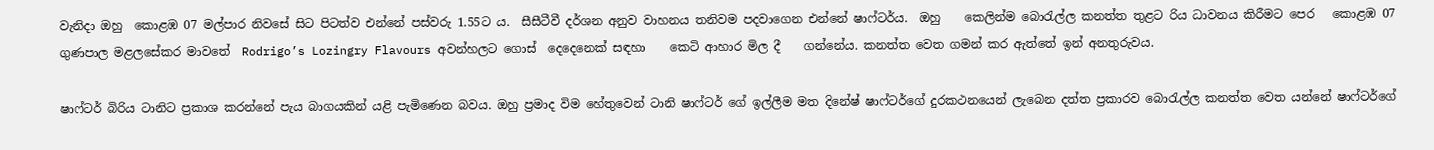වැනිදා ඔහු  කොළඹ 07 මල්පාර නිවසේ සිට පිටත්ව එන්නේ පස්වරු 1.55ට ය.  සීසීටීවී දර්ශන අනුව වාහනය තනිවම පදවාගෙන එන්නේ ෂාෆ්ටර්ය.  ඔහු    කෙලින්ම බොරැල්ල කනත්ත තුළට රිය ධාවනය කිරීමට පෙර   කොළඹ 07 ගුණපාල මළලසේකර මාවතේ  Rodrigo’s Lozingry Flavours අවන්හලට ගොස්  දෙදෙනෙක් සඳහා    කෙටි ආහාර මිල දී    ගන්නේය. කනත්ත වෙත ගමන් කර ඇත්තේ ඉන් අනතුරුවය.

ෂාෆ්ටර් බිරිය ටානිට ප්‍රකාශ කරන්නේ පැය බාගයකින් යළි පැමිණෙන බවය. ඔහු ප්‍රමාද විම හේතුවෙන් ටානි ෂාෆ්ටර් ගේ ඉල්ලීම මත දිනේෂ් ෂාෆ්ටර්ගේ දුරකථනයෙන් ලැබෙන දත්ත ප්‍රකාරව බොරැල්ල කනත්ත වෙත යන්නේ ෂාෆ්ටර්ගේ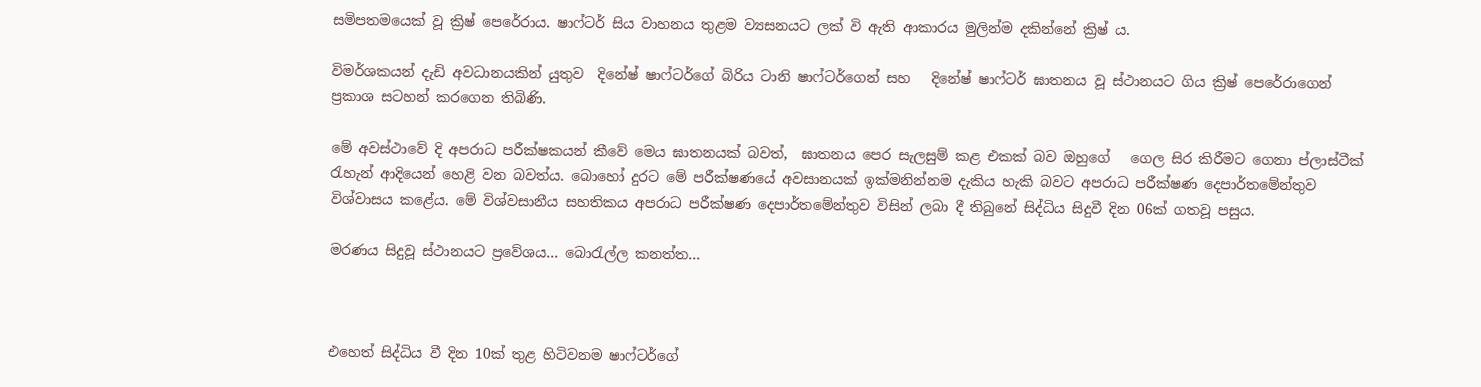සමිපතමයෙක් වූ ක්‍රිෂ් පෙරේරාය. ෂාෆ්ටර් සිය වාහනය තුළම ව්‍යසනයට ලක් වි ඇති ආකාරය මුලින්ම දකින්නේ ක්‍රිෂ් ය.

විමර්ශකයන් දැඩි අවධානයකින් යුතුව  දිනේෂ් ෂාෆ්ටර්ගේ බිරිය ටානි ෂාෆ්ටර්ගෙන් සහ   දිනේෂ් ෂාෆ්ටර් ඝාතනය වූ ස්ථානයට ගිය ක්‍රිෂ් පෙරේරාගෙන්  ප්‍රකාශ සටහන් කරගෙන තිබිණි.

මේ අවස්ථාවේ දි අපරාධ පරීක්ෂකයන් කීවේ මෙය ඝාතනයක් බවත්,  ඝාතනය පෙර සැලසුම් කළ එකක් බව ඔහුගේ   ගෙල සිර කිරීමට ගෙනා ප්ලාස්ටීක් රැහැන් ආදියෙන් හෙළි වන බවත්ය. බොහෝ දුරට මේ පරීක්ෂණයේ අවසානයක් ඉක්මනින්නම දැකිය හැකි බවට අපරාධ පරීක්ෂණ දෙපාර්තමේන්තුව විශ්වාසය කළේය. මේ විශ්වසානීය සහතිකය අපරාධ පරීක්ෂණ දෙපාර්තමේන්තුව විසින් ලබා දී තිබුනේ සිද්ධිය සිදුවී දින 06ක් ගතවූ පසුය.

මරණය සිදුවූ ස්ථානයට ප්‍රවේශය… බොරැල්ල කනත්ත…



එහෙත් සිද්ධිය වී දින 10ක් තුළ හිටිවනම ෂාෆ්ටර්ගේ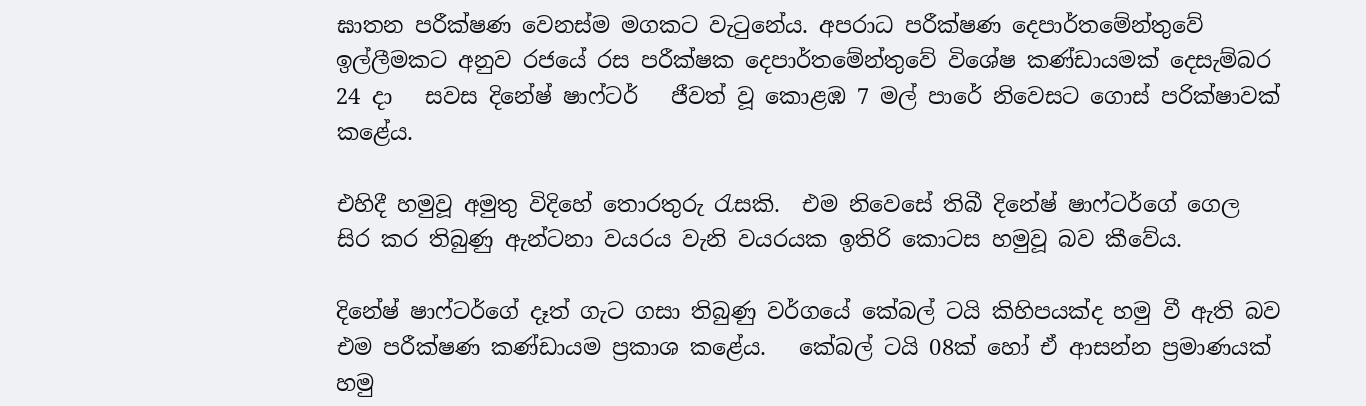ඝාතන පරීක්ෂණ වෙනස්ම මගකට වැටුනේය. අපරාධ පරීක්ෂණ දෙපාර්තමේන්තුවේ ඉල්ලීමකට අනුව රජයේ රස පරීක්ෂක දෙපාර්තමේන්තුවේ විශේෂ කණ්ඩායමක් දෙසැම්බර 24 දා   සවස දිනේෂ් ෂාෆ්ටර්   ජීවත් වූ කොළඹ 7 මල් පාරේ නිවෙසට ගොස් පරික්ෂාවක් කළේය.

එහිදී හමුවූ අමුතු විදිහේ තොරතුරු රැසකි.  එම නිවෙසේ තිබී දිනේෂ් ෂාෆ්ටර්ගේ ගෙල සිර කර තිබුණු ඇන්ටනා වයරය වැනි වයරයක ඉතිරි කොටස හමුවූ බව කීවේය.

දිනේෂ් ෂාෆ්ටර්ගේ දෑත් ගැට ගසා තිබුණු වර්ගයේ කේබල් ටයි කිහිපයක්ද හමු වී ඇති බව එම පරීක්ෂණ කණ්ඩායම ප්‍රකාශ කළේය.   කේබල් ටයි 08ක් හෝ ඒ ආසන්න ප්‍රමාණයක් හමු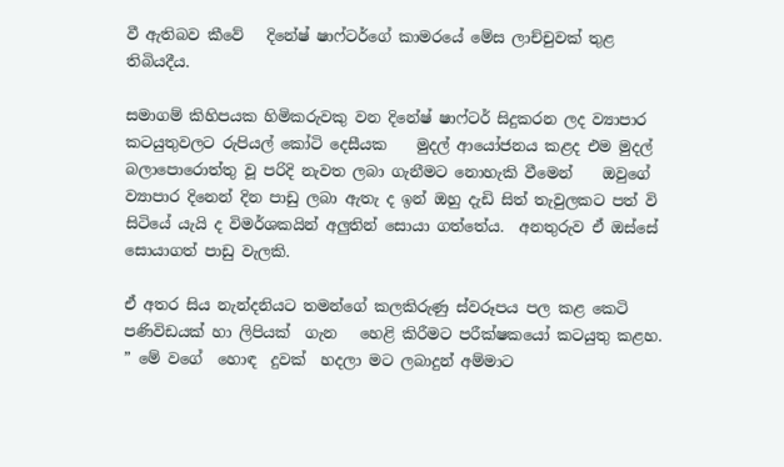වී ඇතිබව කීවේ   දිනේෂ් ෂාෆ්ටර්ගේ කාමරයේ මේස ලාච්චුවක් තුළ තිබියදීය.

සමාගම් කිහිපයක හිමිකරුවකු වන දිනේෂ් ෂාෆ්ටර් සිදුකරන ලද ව්‍යාපාර කටයුතුවලට රුපියල් කෝටි දෙසීයක    මුදල් ආයෝජනය කළද එම මුදල් බලාපොරොත්තු වූ පරිදි නැවත ලබා ගැනීමට නොහැකි වීමෙන්    ඔවුගේ ව්‍යාපාර දිනෙන් දින පාඩු ලබා ඇතැ ද ඉන් ඔහු දැඩි සිත් තැවුලකට පත් වි සිටියේ යැයි ද විමර්ශකයින් අලුතින් සොයා ගත්තේය.  අනතුරුව ඒ ඔස්සේ සොයාගත් පාඩු වැලකි.

ඒ අතර සිය නැන්දනියට තමන්ගේ කලකිරුණු ස්වරූපය පල කළ කෙටි පණිවිඩයක් හා ලිපියක්  ගැන   හෙළි කිරීමට පරීක්ෂකයෝ කටයුතු කළහ.  ” මේ වගේ  හොඳ  දුවක්  හදලා මට ලබාදුන් අම්මාට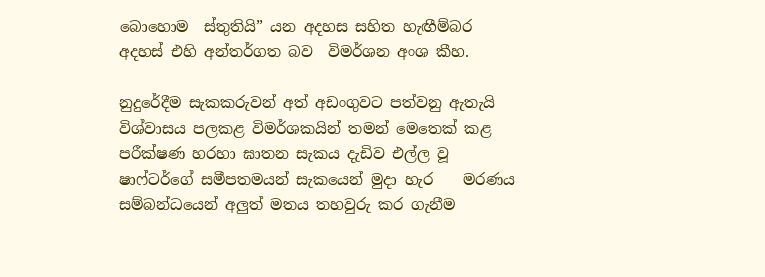බොහොම  ස්තුතියි” යන අදහස සහිත හැඟීම්බර අදහස් එහි අන්තර්ගත බව  විමර්ශන අංශ කීහ.

නුදුරේදීම සැකකරුවන් අත් අඩංගුවට පත්වනු ඇතැයි විශ්වාසය පලකළ විමර්ශකයින් තමන් මෙතෙක් කළ පරීක්ෂණ හරහා ඝාතන සැකය දැඩිව එල්ල වූ   ෂාෆ්ටර්ගේ සමීපතමයන් සැකයෙන් මුදා හැර    මරණය සම්බන්ධයෙන් අලුත් මතය තහවුරු කර ගැනීම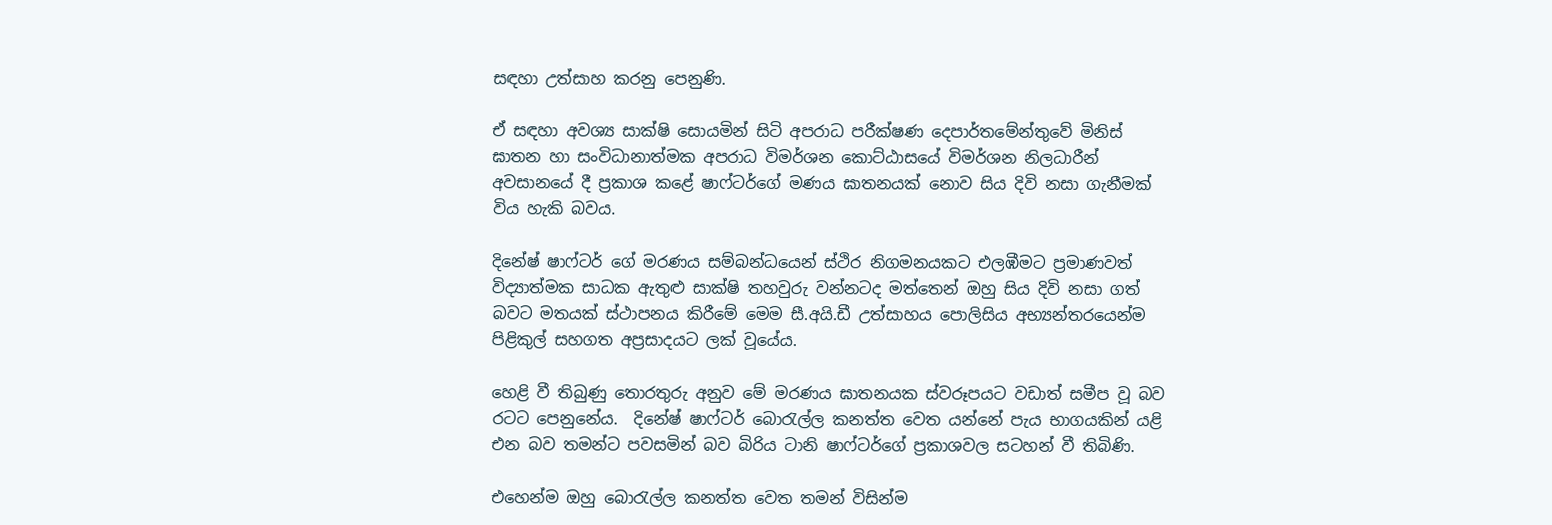සඳහා උත්සාහ කරනු පෙනුණි.

ඒ සඳහා අවශ්‍ය සාක්ෂි සොයමින් සිටි අපරාධ පරීක්ෂණ දෙපාර්තමේන්තුවේ මිනිස් ඝාතන හා සංවිධානාත්මක අපරාධ විමර්ශන කොට්ඨාසයේ විමර්ශන නිලධාරීන් අවසානයේ දී ප්‍රකාශ කළේ ෂාෆ්ටර්ගේ මණය ඝාතනයක් නොව සිය දිවි නසා ගැනීමක් විය හැකි බවය.

දිනේෂ් ෂාෆ්ටර් ගේ මරණය සම්බන්ධයෙන් ස්ථිර නිගමනයකට එලඹීමට ප්‍රමාණවත් විද්‍යාත්මක සාධක ඇතුළු සාක්ෂි තහවුරු වන්නටද මත්තෙන් ඔහු සිය දිවි නසා ගත් බවට මතයක් ස්ථාපනය කිරීමේ මෙම සී.අයි.ඩී උත්සාහය පොලිසිය අභ්‍යන්තරයෙන්ම පිළිකුල් සහගත අප්‍රසාදයට ලක් වූයේය.

හෙළි වී තිබුණු තොරතුරු අනුව මේ මරණය ඝාතනයක ස්වරූපයට වඩාත් සමීප වූ බව රටට පෙනුනේය.  දිනේෂ් ෂාෆ්ටර් බොරැල්ල කනත්ත වෙත යන්නේ පැය භාගයකින් යළි එන බව තමන්ට පවසමින් බව බිරිය ටානි ෂාෆ්ටර්ගේ ප්‍රකාශවල සටහන් වී තිබිණි.

එහෙන්ම ඔහු බොරැල්ල කනත්ත වෙත තමන් විසින්ම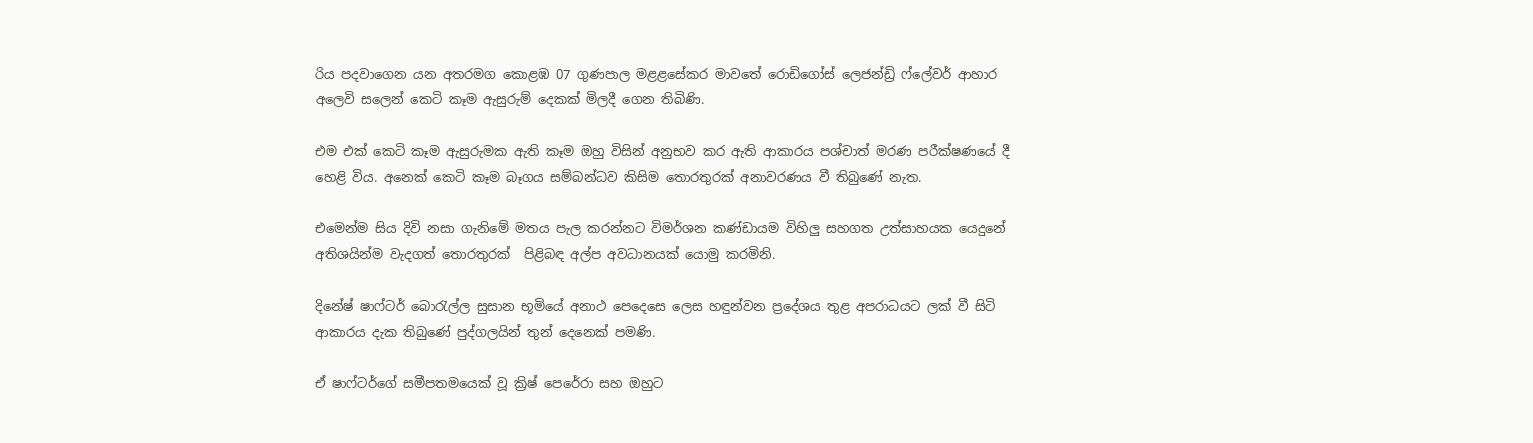රිය පදවාගෙන යන අතරමග කොළඹ 07 ගුණපාල මළළසේකර මාවතේ රොඩිගෝස් ලෙජන්ඩ්‍රි ෆ්ලේවර් ආහාර අලෙවි සලෙන් කෙටි කෑම ඇසුරුම් දෙකක් මිලදී ගෙන තිබිණි.

එම එක් කෙටි කෑම ඇසුරුමක ඇති කෑම ඔහු විසින් අනුභව කර ඇති ආකාරය පශ්චාත් මරණ පරීක්ෂණයේ දී හෙළි විය. අනෙක් කෙටි කෑම බෑගය සම්බන්ධව කිසිම තොරතුරක් අනාවරණය වී තිබුණේ නැත.

එමෙන්ම සිය දිවි නසා ගැනිමේ මතය පැල කරන්නට විමර්ශන කණ්ඩායම විහිලු සහගත උත්සාහයක යෙදුනේ  අතිශයින්ම වැදගත් තොරතුරක්  පිළිබඳ අල්ප අවධානයක් යොමු කරමිනි.

දිනේෂ් ෂාෆ්ටර් බොරැල්ල සුසාන භූමියේ අනාථ පෙදෙසෙ ලෙස හඳුන්වන ප්‍රදේශය තුළ අපරාධයට ලක් වී සිටි ආකාරය දැක තිබුණේ පුද්ගලයින් තුන් දෙනෙක් පමණි.

ඒ ෂාෆ්ටර්ගේ සමීපතමයෙක් වූ ක්‍රිෂ් පෙරේරා සහ ඔහුට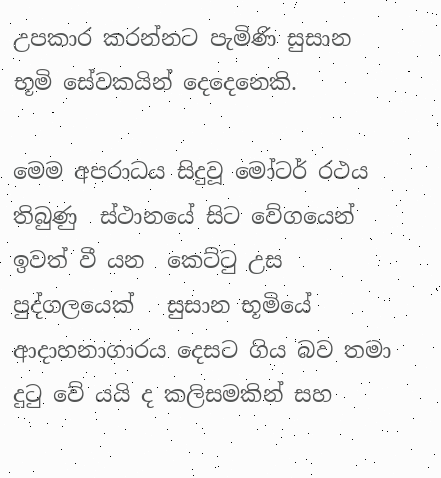උපකාර කරන්නට පැමිණි සුසාන භූමි සේවකයින් දෙදෙනෙකි.

මෙම අපරාධය සිදුවූ මෝටර් රථය තිබුණු  ස්ථානයේ සිට වේගයෙන් ඉවත් වී යන  කෙට්ටු උස පුද්ගලයෙක්   සුසාන භූමියේ ආදාහනාගාරය දෙසට ගිය බව තමා දුටු වේ යයි ද කලිසමකින් සහ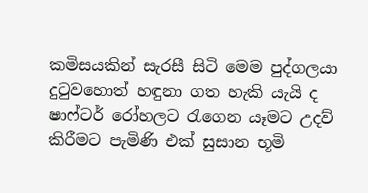කමිසයකින් සැරසී සිටි මෙම පුද්ගලයා දුටුවහොත් හඳුනා ගත හැකි යැයි ද  ෂාෆ්ටර් රෝහලට රැගෙන යෑමට උදව් කිරීමට පැමිණි එක් සුසාන භූමි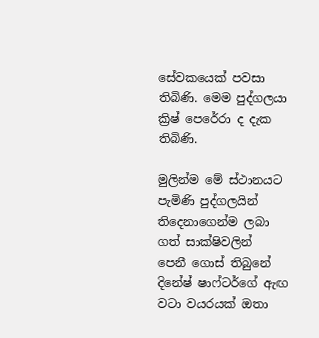සේවකයෙක් පවසා තිබිණි. මෙම පුද්ගලයා ක්‍රිෂ් පෙරේරා ද දැක තිබිණි.

මුලින්ම මේ ස්ථානයට පැමිණි පුද්ගලයින් තිදෙනාගෙන්ම ලබා ගත් සාක්ෂිවලින්  පෙනී ගොස් තිබුනේ  දිනේෂ් ෂාෆ්ටර්ගේ ඇඟ වටා වයරයක් ඔතා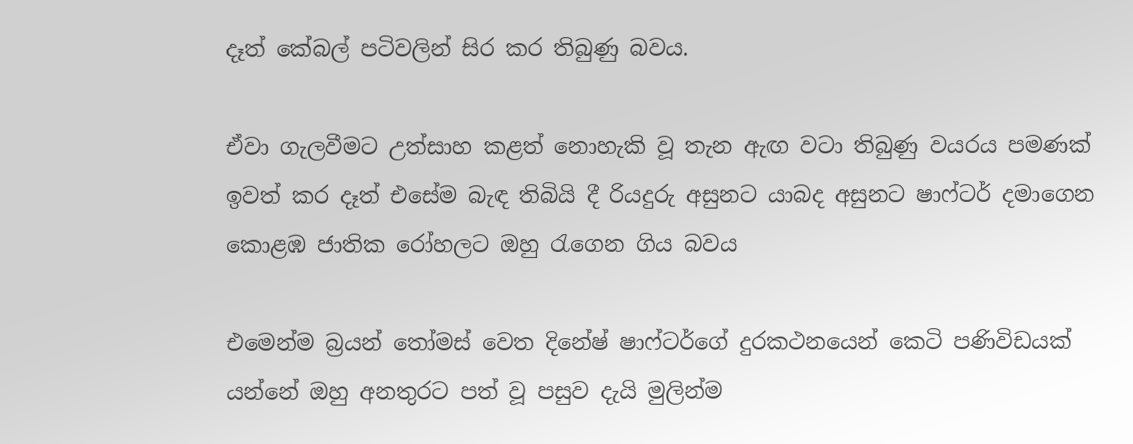දෑත් කේබල් පටිවලින් සිර කර තිබුණු බවය.

ඒවා ගැලවීමට උත්සාහ කළත් නොහැකි වූ තැන ඇඟ වටා තිබුණු වයරය පමණක් ඉවත් කර දෑත් එසේම බැඳ තිබියි දී රියදුරු අසුනට යාබද අසුනට ෂාෆ්ටර් දමාගෙන   කොළඹ ජාතික රෝහලට ඔහු රැගෙන ගිය බවය

එමෙන්ම බ්‍රයන් තෝමස් වෙත දිනේෂ් ෂාෆ්ටර්ගේ දුරකථනයෙන් කෙටි පණිවිඩයක් යන්නේ ඔහු අනතුරට පත් වූ පසුව දැයි මුලින්ම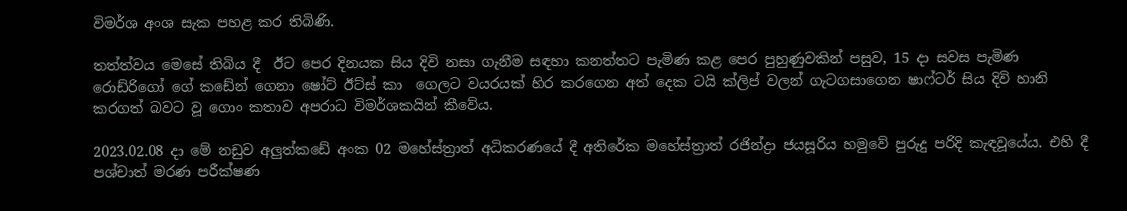විමර්ශ අංශ සැක පහළ කර තිබිණි.

තත්ත්වය මෙසේ තිබිය දී  ඊට පෙර දිනයක සිය දිවි නසා ගැනීම සඳහා කනත්තට පැමිණ කළ පෙර පුහුණුවකින් පසුව, 15 දා සවස පැමිණ රොඩ්රිගෝ ගේ කඩේන් ගෙනා ෂෝට් ඊට්ස් කා  ගෙලට වයරයක් හිර කරගෙන අත් දෙක ටයි ක්ලිප් වලන් ගැටගසාගෙන ෂාෆ්ටර් සිය දිවි හානි කරගත් බවට වූ ගොං කතාව අපරාධ විමර්ශකයින් කීවේය.

2023.02.08 දා මේ නඩුව අලුත්කඩේ අංක 02 මහේස්ත්‍රාත් අධිකරණයේ දී අතිරේක මහේස්ත්‍රාත් රජින්ද්‍රා ජයසූරිය හමුවේ පුරුදු පරිදි කැඳවූයේය. එහි දී පශ්චාත් මරණ පරීක්ෂණ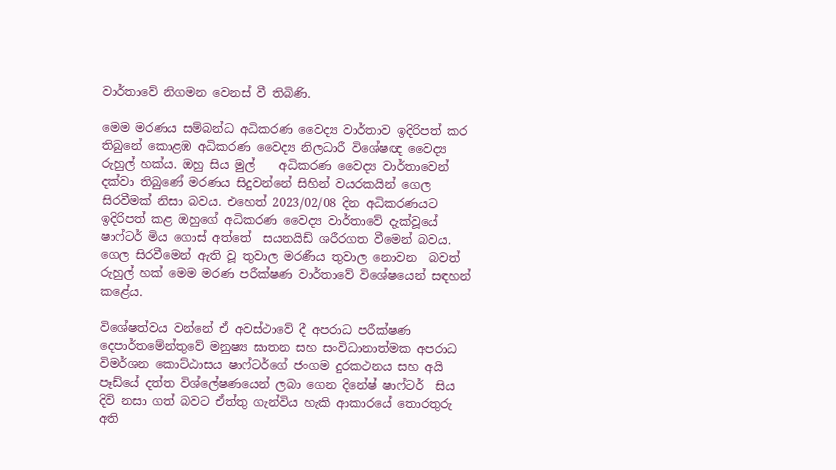වාර්තාවේ නිගමන වෙනස් වී තිබිණි.

මෙම මරණය සම්බන්ධ අධිකරණ වෛද්‍ය වාර්තාව ඉදිරිපත් කර තිබුනේ කොළඹ අධිකරණ වෛද්‍ය නිලධාරී විශේෂඥ වෛද්‍ය රුහුල් හක්ය. ඔහු සිය මුල්    අධිකරණ වෛද්‍ය වාර්තාවෙන් දක්වා තිබුණේ මරණය සිදුවන්නේ සිහින් වයරකයින් ගෙල සිරවීමක් නිසා බවය. එහෙත් 2023/02/08 දින අධිකරණයට ඉදිරිපත් කළ ඔහුගේ අධිකරණ වෛද්‍ය වාර්තාවේ දැක්වූයේ ෂාෆ්ටර් මිය ගොස් අත්තේ  සයනයිඩ් ශරීරගත වීමෙන් බවය.     ගෙල සිරවීමෙන් ඇති වූ තුවාල මරණීය තුවාල නොවන  බවත් රුහුල් හක් මෙම මරණ පරීක්ෂණ වාර්තාවේ විශේෂයෙන් සඳහන් කළේය.

විශේෂත්වය වන්නේ ඒ අවස්ථාවේ දී අපරාධ පරීක්ෂණ දෙපාර්තමේන්තුවේ මනුෂ්‍ය ඝාතන සහ සංවිධානාත්මක අපරාධ විමර්ශන කොට්ඨාසය ෂාෆ්ටර්ගේ ජංගම දුරකථනය සහ අයි පෑඩ්යේ දත්ත විශ්ලේෂණයෙන් ලබා ගෙන දිනේෂ් ෂාෆ්ටර්  සිය දිවි නසා ගත් බවට ඒත්තු ගැන්විය හැකි ආකාරයේ තොරතුරු අති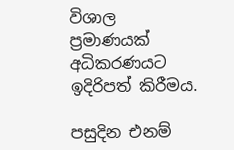විශාල ප්‍රමාණයක් අධිකරණයට ඉදිරිපත් කිරීමය.

පසුදින එනම්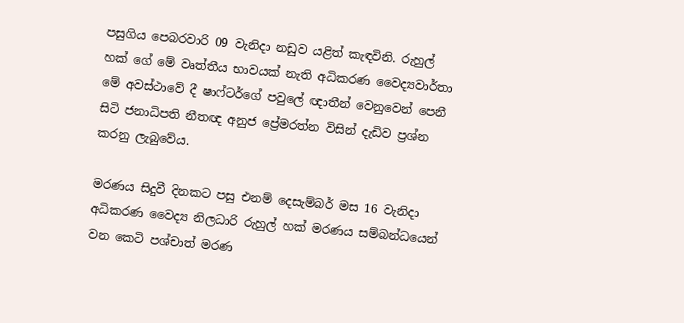පසුගිය පෙබරවාරි 09 වැනිදා නඩුව යළිත් කැඳවිනි. රුහුල් හක් ගේ මේ වෘත්තීය භාවයක් නැති අධිකරණ වෛද්‍යවාර්තා මේ අවස්ථාවේ දී ෂාෆ්ටර්ගේ පවුලේ ඥාතීන් වෙනුවෙන් පෙනී සිටි ජනාධිපති නීතඥ අනුජ ප්‍රේමරත්න විසින් දැඩිව ප්‍රශ්න කරනු ලැබුවේය.

මරණය සිදුවී දිනකට පසු එනම් දෙසැම්බර් මස 16 වැනිදා අධිකරණ වෛද්‍ය නිලධාරි රුහුල් හක් මරණය සම්බන්ධයෙන් වන කෙටි පශ්චාත් මරණ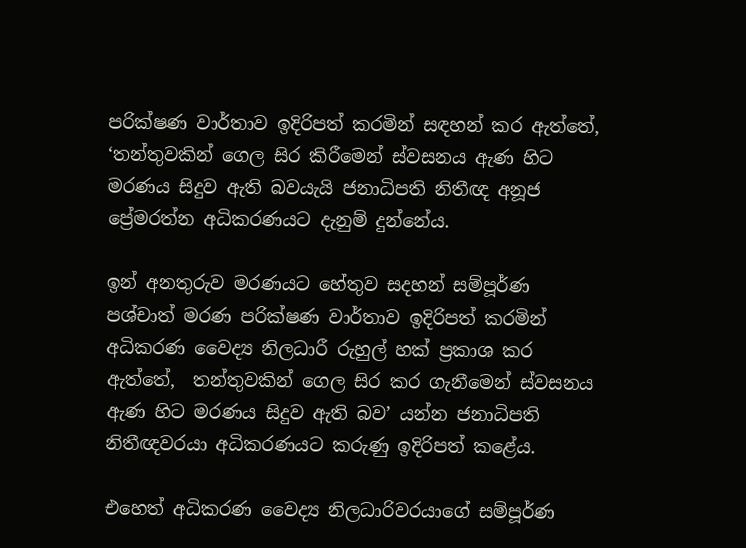පරික්ෂණ වාර්තාව ඉදිරිපත් කරමින් සඳහන් කර ඇත්තේ, ‘තන්තුවකින් ගෙල සිර කිරීමෙන් ස්වසනය ඇණ හිට මරණය සිදුව ඇති බවයැයි ජනාධිපති නිතීඥ අනූජ ප්‍රේමරත්න අධිකරණයට දැනුම් දුන්නේය.

ඉන් අනතුරුව මරණයට හේතුව සදහන් සම්පූර්ණ පශ්චාත් මරණ පරික්ෂණ වාර්තාව ඉදිරිපත් කරමින් අධිකරණ වෛද්‍ය නිලධාරී රුහුල් හක් ප්‍රකාශ කර ඇත්තේ,  තන්තුවකින් ගෙල සිර කර ගැනීමෙන් ස්වසනය ඇණ හිට මරණය සිදුව ඇති බව’ යන්න ජනාධිපති නිතීඥවරයා අධිකරණයට කරුණු ඉදිරිපත් කළේය.

එහෙත් අධිකරණ වෛද්‍ය නිලධාරිවරයාගේ සම්පූර්ණ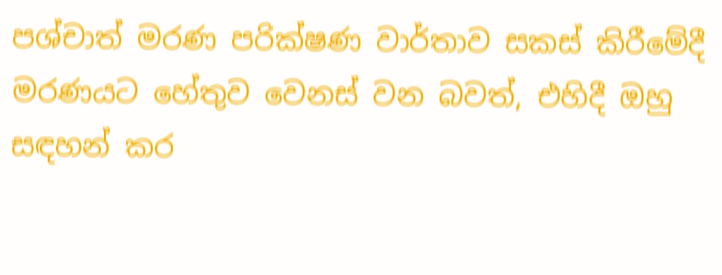පශ්චාත් මරණ පරික්ෂණ වාර්තාව සකස් කිරීමේදී මරණයට හේතුව වෙනස් වන බවත්, එහිදී ඔහු සඳහන් කර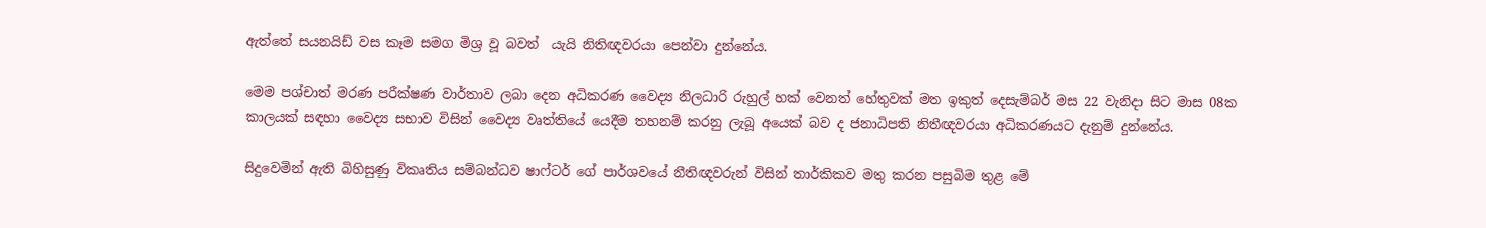ඇත්තේ සයනයිඩ් වස කෑම සමග මිශ්‍ර වූ බවත්  යැයි නිතිඥවරයා පෙන්වා දුන්නේය.

මෙම පශ්චාත් මරණ පරීක්ෂණ වාර්තාව ලබා දෙන අධිකරණ වෛද්‍ය නිලධාරි රුහුල් හක් වෙනත් හේතුවක් මත ඉකුත් දෙසැම්බර් මස 22 වැනිදා සිට මාස 08ක කාලයක් සඳහා වෛද්‍ය සභාව විසින් වෛද්‍ය වෘත්තියේ යෙදීම තහනම් කරනු ලැබූ අයෙක් බව ද ජනාධිපති නිතීඥවරයා අධිකරණයට දැනුම් දුන්නේය.

සිදුවෙමින් ඇති බිහිසුණු විකෘතිය සම්බන්ධව ෂාෆ්ටර් ගේ පාර්ශවයේ නීතිඥවරුන් විසින් තාර්කිකව මතු කරන පසුබිම තුළ මේ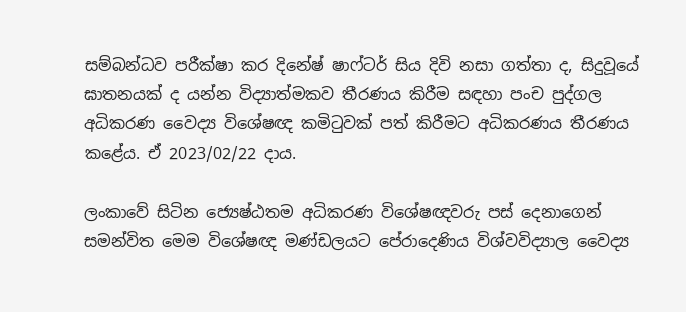සම්බන්ධව පරීක්ෂා කර දිනේෂ් ෂාෆ්ටර් සිය දිවි නසා ගත්තා ද, සිදුවූයේ ඝාතනයක් ද යන්න විද්‍යාත්මකව තීරණය කිරීම සඳහා පංච පුද්ගල අධිකරණ වෛද්‍ය විශේෂඥ කමිටුවක් පත් කිරීමට අධිකරණය තීරණය කළේය. ඒ 2023/02/22 දාය.

ලංකාවේ සිටින ජ්‍යෙෂ්ඨතම අධිකරණ විශේෂඥවරු පස් දෙනාගෙන් සමන්විත මෙම විශේෂඥ මණ්ඩලයට පේරාදෙණිය විශ්වවිද්‍යාල වෛද්‍ය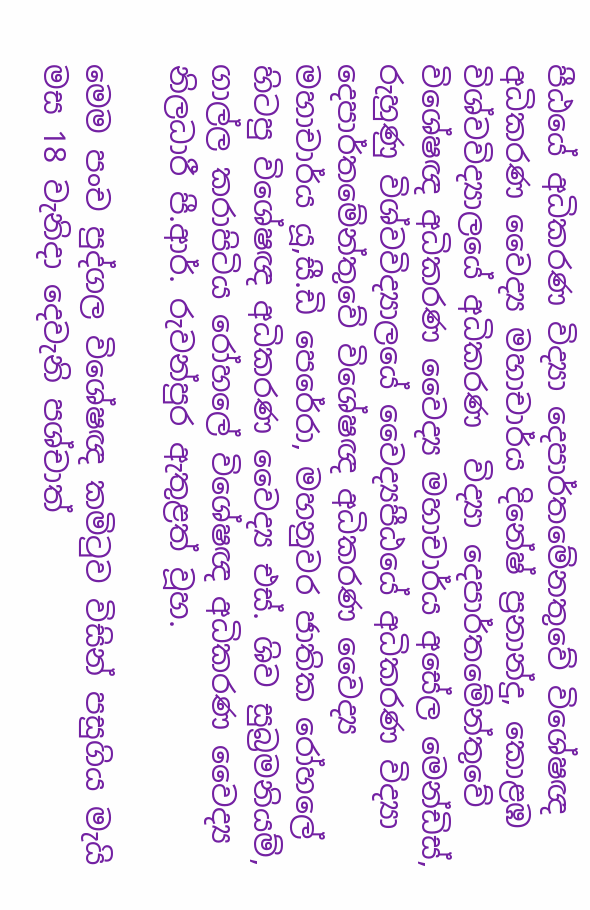පීඨයේ අධිකරණ විද්‍යා දෙපාර්තමේනතුවේ විශේෂඥ අධිකරණ වෛද්‍ය මහාචාර්ය දිනේෂ් ප්‍රනාන්දු, කොළඹ විශ්වවිද්‍යාලයේ අධිකරණ  විද්‍යා දෙපාර්තමේන්තුවේ විශේෂඥ අධිකරණ වෛද්‍ය මහාචාර්ය අසේල මෙන්ඩිස්, රුහුණු විශ්වවිද්‍යාලයේ වෛද්‍යපීඨයේ අධිකරණ විද්‍යා දෙපාර්තමේන්තුවේ විශේෂඥ අධිකරණ වෛද්‍ය මහාචාර්ය යූ,සී.ඩි පෙරේරා, මහනුවර ජාතික රෝහලේ හිටපු විශේෂඥ අධිකරණ වෛද්‍ය එස්. ශිව සුබ්‍රමනියම්, ගාල්ල කරාපිටිය රෝහලේ විශේෂඥ අධිකරණ වෛද්‍ය නිලධාරී පී.ආර්. රුවන්පුර ඇතුළත් වූහ.

මෙම පංච පුද්ගල විශේෂඥ කමිටුව විසින් පසුගිය මැයි මස 18 වැනිදා දෙවැනි පශ්චාත්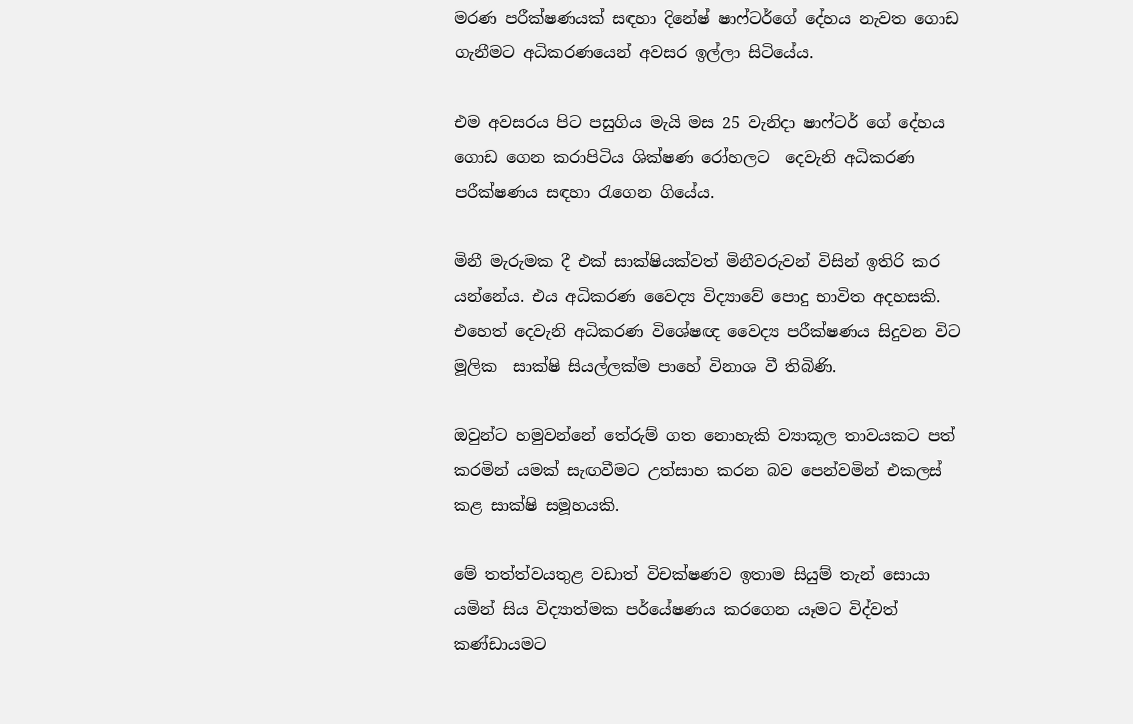මරණ පරීක්ෂණයක් සඳහා දිනේෂ් ෂාෆ්ටර්ගේ දේහය නැවත ගොඩ ගැනීමට අධිකරණයෙන් අවසර ඉල්ලා සිටියේය.

එම අවසරය පිට පසුගිය මැයි මස 25 වැනිදා ෂාෆ්ටර් ගේ දේහය ගොඩ ගෙන කරාපිටිය ශික්ෂණ රෝහලට  දෙවැනි අධිකරණ පරීක්ෂණය සඳහා රැගෙන ගියේය.

මිනී මැරුමක දී එක් සාක්ෂියක්වත් මිනීවරුවන් විසින් ඉතිරි කර යන්නේය. එය අධිකරණ වෛද්‍ය විද්‍යාවේ පොදු භාවිත අදහසකි. එහෙත් දෙවැනි අධිකරණ විශේෂඥ වෛද්‍ය පරීක්ෂණය සිදුවන විට මූලික  සාක්ෂි සියල්ලක්ම පාහේ විනාශ වී තිබිණි.

ඔවුන්ට හමුවන්නේ තේරුම් ගත නොහැකි ව්‍යාකූල තාවයකට පත් කරමින් යමක් සැඟවීමට උත්සාහ කරන බව පෙන්වමින් එකලස් කළ සාක්ෂි සමූහයකි.

මේ තත්ත්වයතුළ වඩාත් විචක්ෂණව ඉතාම සියුම් තැන් සොයා යමින් සිය විද්‍යාත්මක පර්යේෂණය කරගෙන යෑමට විද්වත් කණ්ඩායමට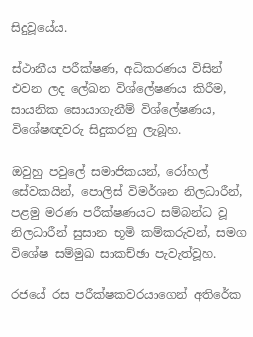සිදුවූයේය.

ස්ථානීය පරීක්ෂණ, අධිකරණය විසින් එවන ලද ලේඛන විශ්ලේෂණය කිරීම, සායනික සොයාගැනීම් විශ්ලේෂණය, විශේෂඥවරු සිදුකරනු ලැබූහ.

ඔවුහු පවුලේ සමාජිකයන්, රෝහල් සේවකයින්, පොලිස් විමර්ශන නිලධාරීන්, පළමු මරණ පරීක්ෂණයට සම්බන්ධ වූ නිලධාරීන් සුසාන භූමි කම්කරුවන්, සමග විශේෂ සම්මුඛ සාකච්ඡා පැවැත්වූහ.

රජයේ රස පරීක්ෂකවරයාගෙන් අතිරේක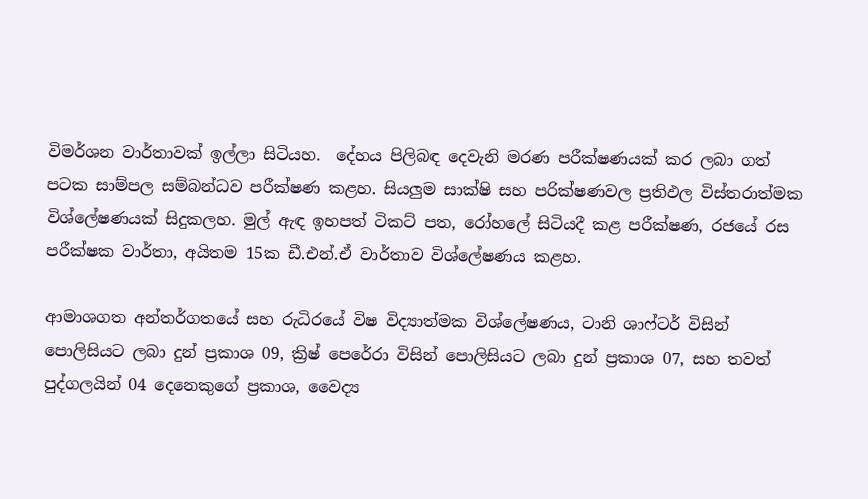විමර්ශන වාර්තාවක් ඉල්ලා සිටියහ.  දේහය පිලිබඳ දෙවැනි මරණ පරීක්ෂණයක් කර ලබා ගත් පටක සාම්පල සම්බන්ධව පරීක්ෂණ කළහ. සියලුම සාක්ෂි සහ පරික්ෂණවල ප්‍රතිඵල විස්තරාත්මක විශ්ලේෂණයක් සිදුකලහ. මුල් ඇඳ ඉහපත් ටිකට් පත, රෝහලේ සිටියදී කළ පරීක්ෂණ, රජයේ රස පරීක්ෂක වාර්තා, අයිතම 15ක ඩී.එන්.ඒ වාර්තාව විශ්ලේෂණය කළහ.

ආමාශගත අන්තර්ගතයේ සහ රුධිරයේ විෂ විද්‍යාත්මක විශ්ලේෂණය, ටානි ශාෆ්ටර් විසින් පොලිසියට ලබා දුන් ප්‍රකාශ 09, ක්‍රිෂ් පෙරේරා විසින් පොලිසියට ලබා දුන් ප්‍රකාශ 07, සහ තවත් පුද්ගලයින් 04 දෙනෙකුගේ ප්‍රකාශ, වෛද්‍ය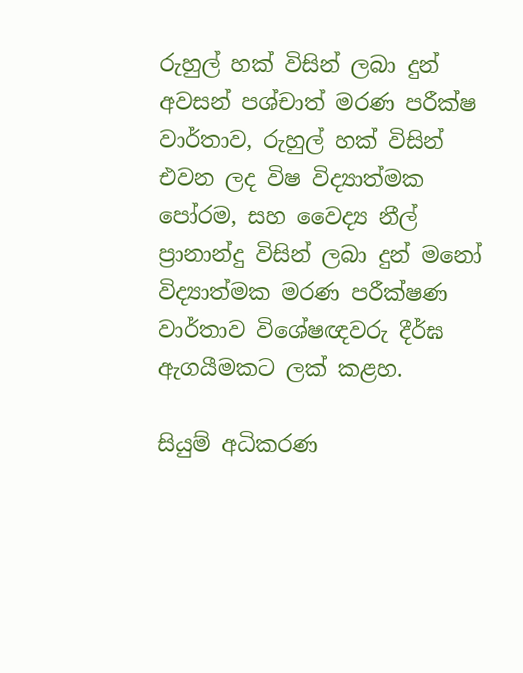රුහුල් හක් විසින් ලබා දුන් අවසන් පශ්චාත් මරණ පරීක්ෂ වාර්තාව, රුහුල් හක් විසින් එවන ලද විෂ විද්‍යාත්මක පෝරම, සහ වෛද්‍ය නීල් ප්‍රානාන්දු විසින් ලබා දුන් මනෝ විද්‍යාත්මක මරණ පරීක්ෂණ වාර්තාව විශේෂඥවරු දීර්ඝ ඇගයීමකට ලක් කළහ.

සියුම් අධිකරණ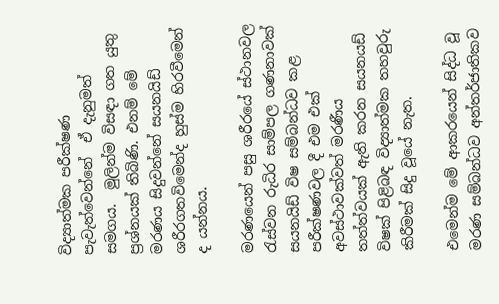විද්‍යාත්මක පරීක්ෂණ පැවැත්වෙන්නේ  ඒ දැනුමත් සමගය.  මුලින්ම විසඳා ගත යුතු ප්‍රශ්නයක් තිබිණි. එනම් මේ මරණය සිදුවන්නේ සයනයිඩ් ශරීරගතවිමෙන්ද හුස්ම හිරවීමෙන් ද යන්නය.

මරණයෙන් පසු ශරීරයේ ස්ථානවල රැස්වන රුධිර සාම්පල ගණනාවක් සයනයිඩ් විෂ සම්බන්ධව කළ පරීක්ෂණවල දී එම එක් අවස්ථාවක්වත් මරණීය  තත්ත්වයක් ඇති කරන සයනයඩ් විෂක් පිළිබඳ විද්‍යාත්මක තහවුරු කිරීමක් සිදු වූයේ නැත.

එමෙන්ම මේ ආකරයෙන් සිද්ධ වූ මරණ සම්බන්ධව අන්තර්ජාතිකව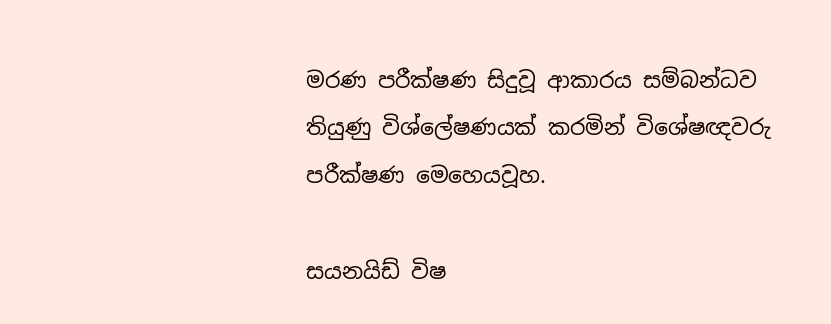මරණ පරීක්ෂණ සිදුවූ ආකාරය සම්බන්ධව තියුණු විශ්ලේෂණයක් කරමින් විශේෂඥවරු පරීක්ෂණ මෙහෙයවූහ.

සයනයිඩ් විෂ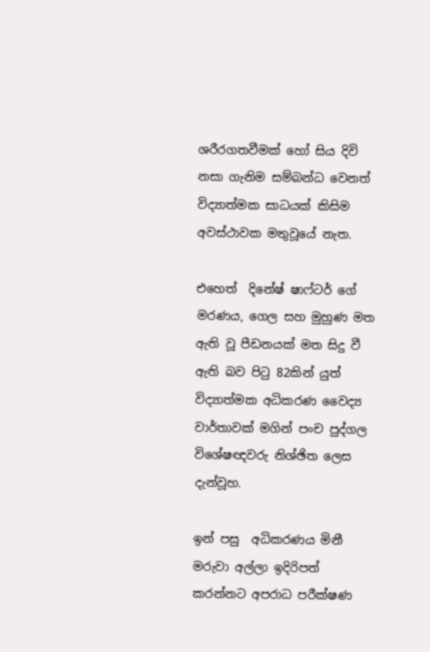ශරීරගතවීමක් හෝ සිය දිවි නසා ගැනිම සම්බන්ධ වෙනත් විද්‍යාත්මක සාධයක් කිසිම අවස්ථාවක මතුවූයේ නැත.

එහෙත්  දිනේෂ් ෂාෆ්ටර් ගේ මරණය, ගෙල සහ මුහුණ මත ඇති වූ පීඩනයක් මත සිදු වී ඇති බව පිටු 82කින් යුත් විද්‍යාත්මක අධිකරණ වෛද්‍ය වාර්තාවක් මගින් පංච පුද්ගල විශේෂඥවරු නිශ්ඡිත ලෙස දැන්වූහ.

ඉන් පසු  අධිකරණය මිනී මරුවා අල්ලා ඉදිරිපත් කරන්නට අපරාධ පරීක්ෂණ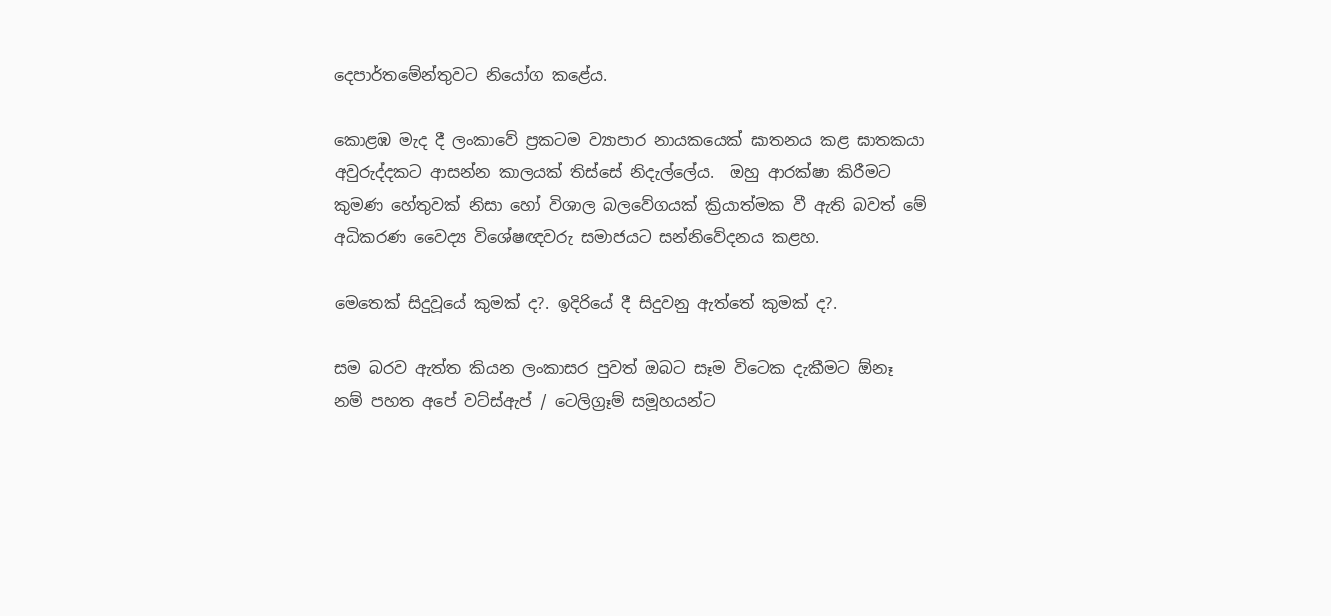දෙපාර්තමේන්තුවට නියෝග කළේය.

කොළඹ මැද දී ලංකාවේ ප්‍රකටම ව්‍යාපාර නායකයෙක් ඝාතනය කළ ඝාතකයා අවුරුද්දකට ආසන්න කාලයක් තිස්සේ නිදැල්ලේය.  ඔහු ආරක්ෂා කිරීමට කුමණ හේතුවක් නිසා හෝ විශාල බලවේගයක් ක්‍රියාත්මක වී ඇති බවත් මේ  අධිකරණ වෛද්‍ය විශේෂඥවරු සමාජයට සන්නිවේදනය කළහ.

මෙතෙක් සිදුවූයේ කුමක් ද?. ඉදිරියේ දී සිදුවනු ඇත්තේ කුමක් ද?.

සම බරව ඇත්ත කියන ලංකාසර පුවත් ඔබට සෑම විටෙක දැකීමට ඕනෑ නම් පහත අපේ වට්ස්ඇප් / ටෙලිග්‍රෑම් සමූහයන්ට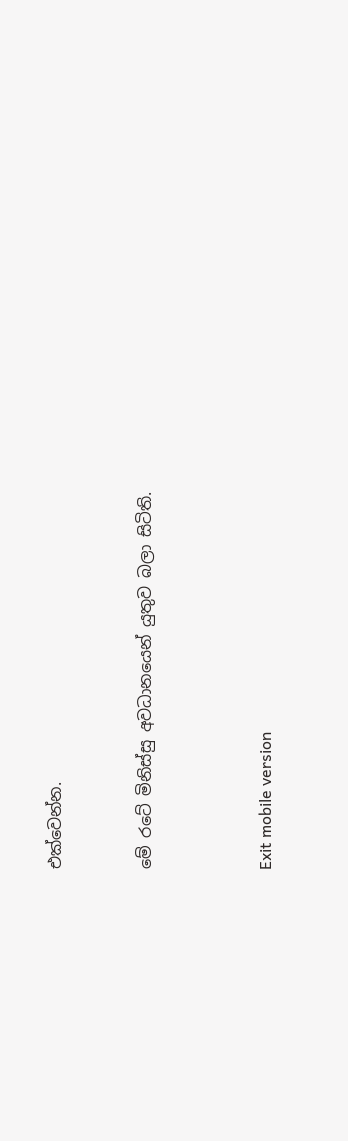එක්වෙන්න.


මේ රටේ මිනිස්සු අවධානයෙන් යුතුව බලා සිටිති.



Exit mobile version